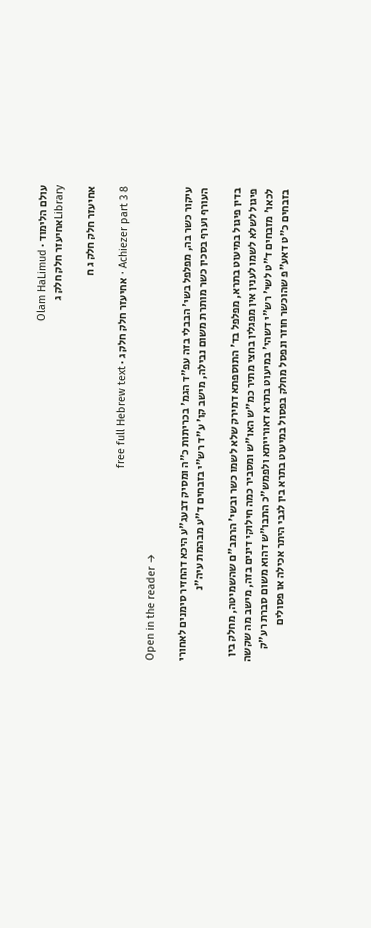עולם הלימוד · Olam HaLimud
Libraryאחיעזר חלק חלק ג

אחיעזר חלק חלק ג ח

Achiezer part 3 8 · אחיעזר חלק חלק ג · free full Hebrew text

Open in the reader →

עיקור כשר בה, מפלפל בשי' הבבלי בזה עפ"ד הגמ' בכריתות כ"ה ומסיק דבעג"ע היכא דהחזיר סימנים לאחורי העורף וערף בסכין כשר מותרת משום נבילה, מישב קו' ע"ד רש"י בזבחים ד"ע מבהמת עיה"נ

בדין פיגול במיעוט בתרא, מפלפל בד' התוספתא דמירק שלא לשמו כשר ובשי' הרמב"ם שהשמיטה, מחלק בין פיגול לשלא לשמו לענין אין מפגלין בחצי מתיר כמ"ש האו"ש ומסביר כמה חילוקי דינים בזה, מישב מה שקשה לכאו' מזבחים ד"ט לשי' רש"י דשהי' במיעוט בתרא דאורייתא ולפמש"כ התבו"ש דהוא משום סברת רע"ק בזבחים כ"ט דאע"פ שהוכשר חוזר ונפסל מחלק בפסול במיעוט בתרא בין לגבי היתר אכילה או פסולים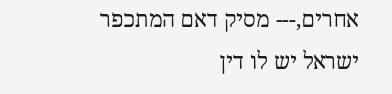אחרים,--- מסיק דאם המתכפר ישראל יש לו דין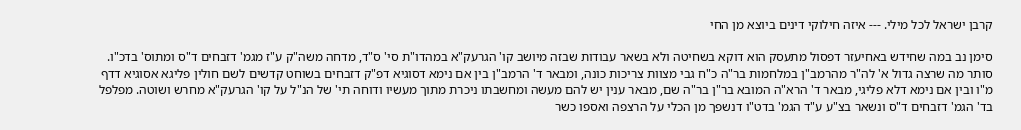קרבן ישראל לכל מילי. --- איזה חילוקי דינים ביוצא מן החי

סימן נב במה שחידש באחיעזר דפסול מתעסק הוא דוקא בשחיטה ולא בשאר עבודות שבזה מיושב קו' הגרעק"א במהדו"ת סי' ס"ד, מדחה משה"ק ע"ז מגמ' דזבחים ד"ס ומתוס' בדכ"ו. סותר מה שרצה גדול א' לה"ר מהרמב"ן במלחמות בר"ה כ"ח גבי מצוות צריכות כונה, ומבאר ד' הרמב"ן בין אם נימא דסוגיא דפ"ק דזבחים בשוחט קדשים לשם חולין פליגא אסוגיא דדף מ"ו ובין אם נימא דלא פליגי, מבאר ד' הרא"ה המובא בר"ן בר"ה שם, מבאר ענין יש להם מעשה ומחשבתו ניכרת מתוך מעשיו ודוחה תי' של הנ"ל על קו' הגרעק"א מחרש ושוטה. מפלפל בד' הגמ' דזבחים ד"ס ונשאר בצ"ע ע"ד הגמ' בדט"ו דנשפך מן הכלי על הרצפה ואספו כשר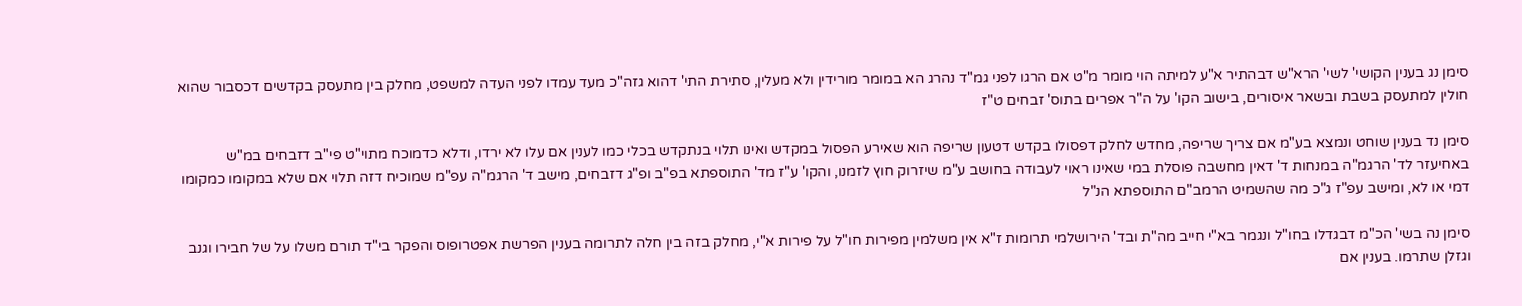סימן נג בענין הקושי' לשי' הרא"ש דבהתיר א"ע למיתה הוי מומר מ"ט אם הרגו לפני גמ"ד נהרג הא במומר מורידין ולא מעלין, סתירת התי' דהוא גזה"כ מעד עמדו לפני העדה למשפט, מחלק בין מתעסק בקדשים דכסבור שהוא חולין למתעסק בשבת ובשאר איסורים, בישוב הקו' על ה"ר אפרים בתוס' זבחים ט"ז

סימן נד בענין שוחט ונמצא בע"מ אם צריך שריפה, מחדש לחלק דפסולו בקדש דטעון שריפה הוא שאירע הפסול במקדש ואינו תלוי בנתקדש בכלי כמו לענין אם עלו לא ירדו, ודלא כדמוכח מתוי"ט פי"ב דזבחים במ"ש באחיעזר לד' הרגמ"ה במנחות ד' דאין מחשבה פוסלת במי שאינו ראוי לעבודה בחושב ע"מ שיזרוק חוץ לזמנו, והקו' ע"ז מד' התוספתא בפ"ב ופ"ג דזבחים, מישב ד' הרגמ"ה עפ"מ שמוכיח דזה תלוי אם שלא במקומו כמקומו דמי או לא, ומישב עפ"ז ג"כ מה שהשמיט הרמב"ם התוספתא הנ"ל

סימן נה בשי' הכ"מ דבגדלו בחו"ל ונגמר בא"י חייב מה"ת ובד' הירושלמי תרומות ז"א אין משלמין מפירות חו"ל על פירות א"י, מחלק בזה בין חלה לתרומה בענין הפרשת אפטרופוס והפקר בי"ד תורם משלו על של חבירו וגנב וגזלן שתרמו. בענין אם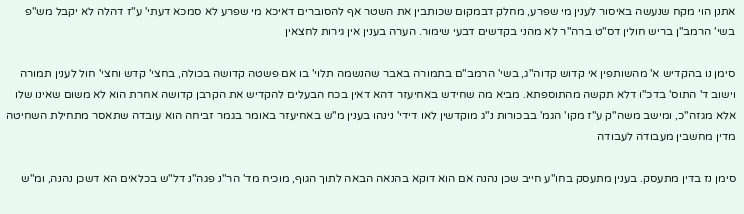אתנן הוי מקח שנעשה באיסור לענין מי שפרע, מחלק דבמקום שכותבין את השטר אף להסוברים דאיכא מי שפרע לא סמכא דעתי' ע"ז דהלה לא יקבל מש"פ בשי' הרמב"ן בריש חולין דס"ט ברה"ר לא מהני בקדשים דבעי שימור. הערה בענין אין גירות לחצאין

סימן נו בהקדיש א' מהשותפין אי קדוש קדוה"ג, בשי' הרמב"ם בתמורה באבר שהנשמה תלוי' בו אם פשטה קדושה בכולה, בחצי' קדש וחצי' חול לענין תמורה וישוב ד' התוס' בדכ"ו דלא תקשה מהתוספתא. מביא מה שחידש באחיעזר דהא דאין בכח הבעלים להקדיש את הקרבן קדושה אחרת הוא לא משום שאינו שלו אלא מגזה"כ, ומישב משה"ק ע"ז מקו' הגמ' בבכורות נ"ג מוקדשין לאו דידי' נינהו בענין מ"ש באחיעזר באומר בגמר זביחה הוא עובדה שתאסר מתחילת השחיטה מדין מחשבין מעבודה לעבודה

סימן נז בדין מתעסק. בענין מתעסק בחו"ע חייב שכן נהנה אם הוא דוקא בהנאה הבאה לתוך הגוף, מוכיח מד' הר"נ פגה"נ דל"ש בכלאים הא דשכן נהנה, ומ"ש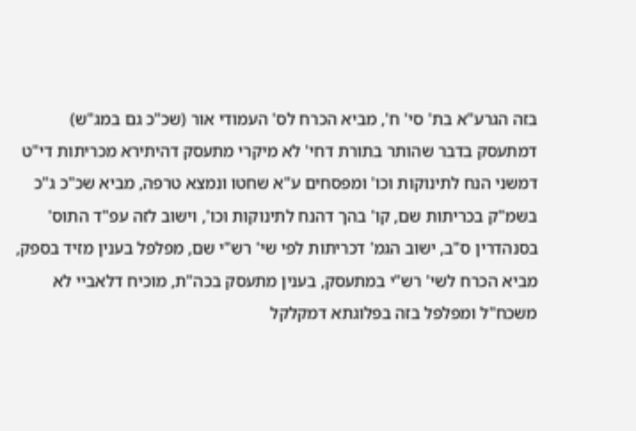בזה הגרע"א בת' סי' ח', מביא הכרח לס' העמודי אור (שכ"כ גם במג"ש) דמתעסק בדבר שהותר בתורת דחי' לא מיקרי מתעסק דהיתירא מכריתות די"ט דמשני הנח לתינוקות וכו' ומפסחים ע"א שחטו ונמצא טרפה, מביא שכ"כ ג"כ בשמ"ק בכריתות שם, קו' בהך דהנח לתינוקות וכו', וישוב לזה עפ"ד התוס' בסנהדרין ס"ב, ישוב הגמ' דכריתות לפי שי' רש"י שם, מפלפל בענין מזיד בספק, מביא הכרח לשי' רש"י במתעסק, בענין מתעסק בכה"ת, מוכיח דלאביי לא משכח"ל ומפלפל בזה בפלוגתא דמקלקל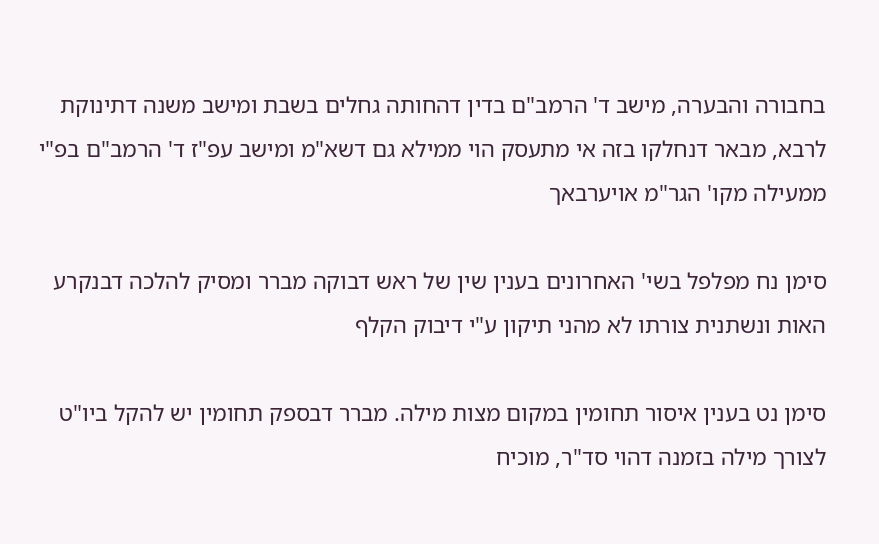בחבורה והבערה, מישב ד' הרמב"ם בדין דהחותה גחלים בשבת ומישב משנה דתינוקת לרבא, מבאר דנחלקו בזה אי מתעסק הוי ממילא גם דשא"מ ומישב עפ"ז ד' הרמב"ם בפ"י ממעילה מקו' הגר"מ אויערבאך

סימן נח מפלפל בשי' האחרונים בענין שין של ראש דבוקה מברר ומסיק להלכה דבנקרע האות ונשתנית צורתו לא מהני תיקון ע"י דיבוק הקלף

סימן נט בענין איסור תחומין במקום מצות מילה. מברר דבספק תחומין יש להקל ביו"ט לצורך מילה בזמנה דהוי סד"ר, מוכיח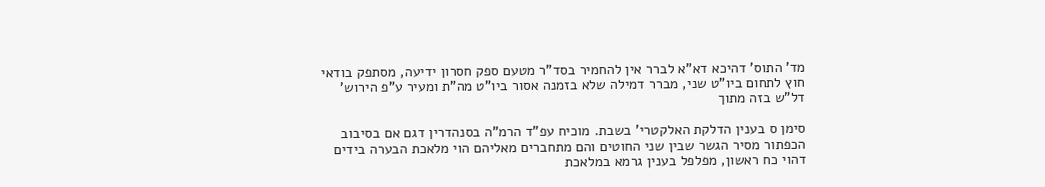מד' התוס' דהיכא דא"א לברר אין להחמיר בסד"ר מטעם ספק חסרון ידיעה, מסתפק בודאי חוץ לתחום ביו"ט שני, מברר דמילה שלא בזמנה אסור ביו"ט מה"ת ומעיר ע"פ הירוש' דל"ש בזה מתוך

סימן ס בענין הדלקת האלקטרי' בשבת. מוכיח עפ"ד הרמ"ה בסנהדרין דגם אם בסיבוב הכפתור מסיר הגשר שבין שני החוטים והם מתחברים מאליהם הוי מלאכת הבערה בידים דהוי כח ראשון, מפלפל בענין גרמא במלאכת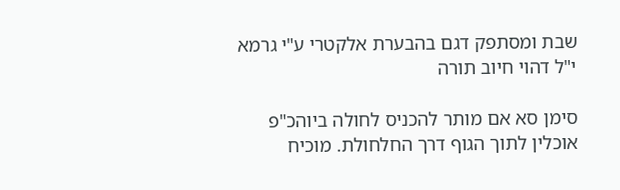שבת ומסתפק דגם בהבערת אלקטרי ע"י גרמא י"ל דהוי חיוב תורה

סימן סא אם מותר להכניס לחולה ביוהכ"פ אוכלין לתוך הגוף דרך החלחולת. מוכיח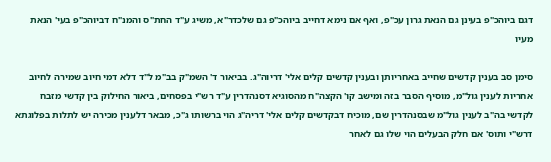דגם ביוהכ"פ בעינן גם הנאת גרון עכ"פ, ואף אם נימא דחייב ביוהכ"פ גם שלכדר"א, משיג ע"ד החת"ס והמנ"ח דביוהכ"פ בעי' הנאת מעיו

סימן סב בענין קדשים שחייב באחריותן ובענין קדשים קלים אלי' דריוה"ג. בביאור ד' השמ"ק בב"מ ל"ד דלא דמי חיוב שמירה לחיוב אחריות לענין גול"מ, מוסיף הסבר בזה ומישב קו' הקצה"ח מהסוגיא דסנהדרין ע"ד רש"י בפסחים, ביאור החילוק בין קדשי מזבח לקדשי בה"ב לענין גול"מ שבסנהדרין שם, מוכיח דבקדשים קלים אלי' דריה"ג הוי ברשותו ג"כ, מבאר דלענין מכירה יש לתלות בפלוגתא דרש"י ותוס' אם חלק הבעלים הוי שלו גם לאחר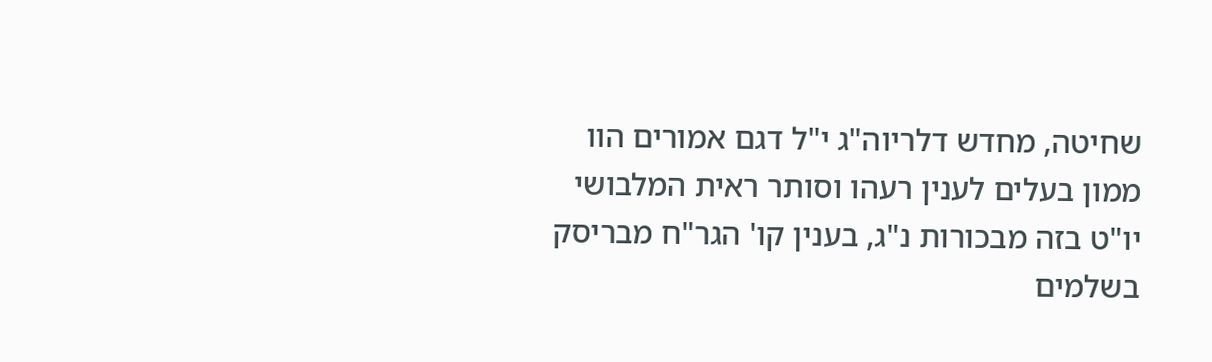שחיטה, מחדש דלריוה"ג י"ל דגם אמורים הוו ממון בעלים לענין רעהו וסותר ראית המלבושי יו"ט בזה מבכורות נ"ג, בענין קו' הגר"ח מבריסק בשלמים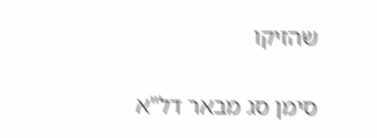שהזיקו

סימן סג מבאר דל"א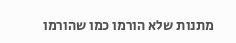מתנות שלא הורמו כמו שהורמו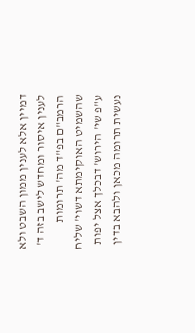דמיין אלא לענין ממון השבט ולא לענין איסור ומחדש לישב בזה ד' הרמב"ם בפ"ד מה' תרומות שהשמיט האוקימתא דשוי' שליח ע"פ שי' הירוש' דבכלך אצל יפות נעשית תרומה מכאן ולהבא בדין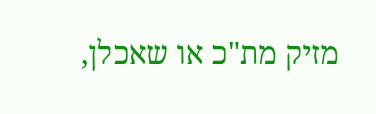מזיק מת"כ או שאכלן,